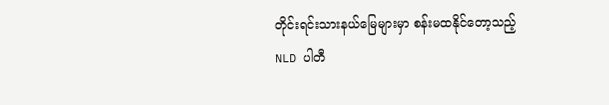တိုင်းရင်းသားနယ်မြေများမှာ စန်းမထနိုင်တော့သည့် NLD ပါတီ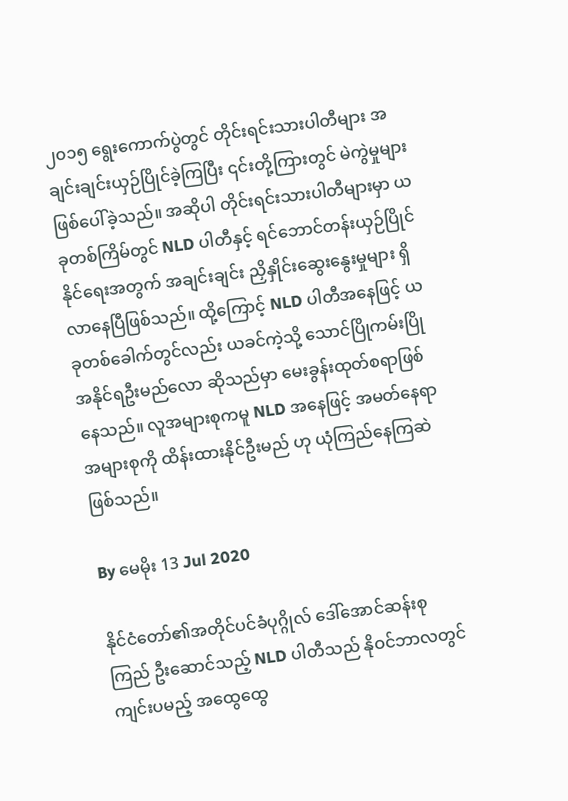၂၀၁၅ ရွေးကောက်ပွဲတွင် တိုင်းရင်းသားပါတီများ အချင်းချင်းယှဉ်ပြိုင်ခဲ့ကြပြီး ၎င်းတို့ကြားတွင် မဲကွဲမှုများ ဖြစ်ပေါ်ခဲ့သည်။ အဆိုပါ တိုင်းရင်းသားပါတီများမှာ ယခုတစ်ကြိမ်တွင် NLD ပါတီနှင့် ရင်ဘောင်တန်းယှဉ်ပြိုင်နိုင်ရေးအတွက် အချင်းချင်း ညှိနှိုင်းဆွေးနွေးမှုများ ရှိလာနေပြီဖြစ်သည်။ ထို့ကြောင့် NLD ပါတီအနေဖြင့် ယခုတစ်ခေါက်တွင်လည်း ယခင်ကဲ့သို့ သောင်ပြိုကမ်းပြို အနိုင်ရဦးမည်လော ဆိုသည်မှာ မေးခွန်းထုတ်စရာဖြစ်နေသည်။ လူအများစုကမူ NLD အနေဖြင့် အမတ်နေရာအများစုကို ထိန်းထားနိုင်ဦးမည် ဟု ယုံကြည်နေကြဆဲဖြစ်သည်။

By မေမိုး 13 Jul 2020

နိုင်ငံတော်၏အတိုင်ပင်ခံပုဂ္ဂိုလ် ဒေါ်အောင်ဆန်းစုကြည် ဦးဆောင်သည့် NLD ပါတီသည် နိုဝင်ဘာလတွင်ကျင်းပမည့် အထွေထွေ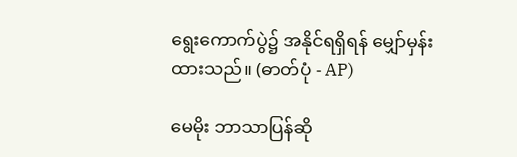ရွေးကောက်ပွဲ၌ အနိုင်ရရှိရန် မျှော်မှန်းထားသည်။ (ဓာတ်ပုံ - AP)

မေမိုး ဘာသာပြန်ဆို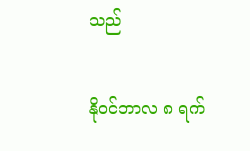သည်

နိုဝင်ဘာလ ၈ ရက်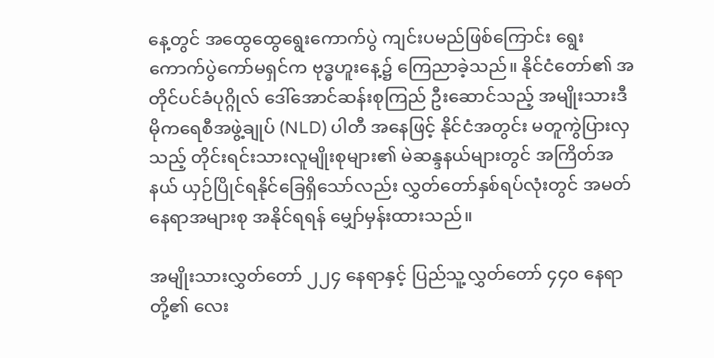နေ့တွင် အထွေထွေရွေးကောက်ပွဲ ကျင်းပမည်ဖြစ်ကြောင်း ရွေးကောက်ပွဲကော်မရှင်က ဗုဒ္ဓဟူးနေ့၌ ကြေညာခဲ့သည်။ နိုင်ငံတော်၏ အတိုင်ပင်ခံပုဂ္ဂိုလ် ဒေါ်အောင်ဆန်းစုကြည် ဦးဆောင်သည့် အမျိုးသားဒီမိုကရေစီအဖွဲ့ချုပ် (NLD) ပါတီ အနေဖြင့် နိုင်ငံအတွင်း မတူကွဲပြားလှသည့် တိုင်းရင်းသားလူမျိုးစုများ၏ မဲဆန္ဒနယ်များတွင် အကြိတ်အနယ် ယှဉ်ပြိုင်ရနိုင်ခြေရှိသော်လည်း လွှတ်တော်နှစ်ရပ်လုံးတွင် အမတ်နေရာအများစု အနိုင်ရရန် မျှော်မှန်းထားသည်။

အမျိုးသားလွှတ်တော် ၂၂၄ နေရာနှင့် ပြည်သူ့လွှတ်တော် ၄၄၀ နေရာတို့၏ လေး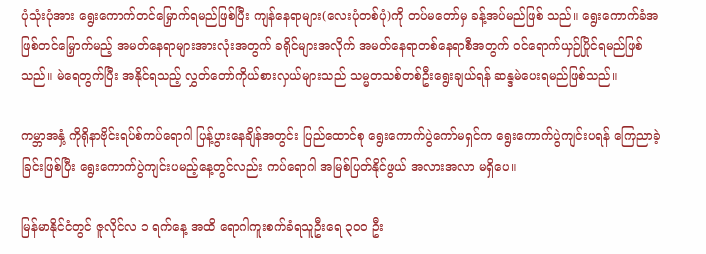ပုံသုံးပုံအား ရွေးကောက်တင်မြှောက်ရမည်ဖြစ်ပြီး ကျန်နေရာများ(လေးပုံတစ်ပုံ)ကို တပ်မတော်မှ ခန့်အပ်မည်ဖြစ် သည်။ ‌ရွေးကောက်ခံအဖြစ်တင်မြှောက်မည့် အမတ်နေရာများအားလုံးအတွက် ခရိုင်များအလိုက် အမတ်နေရာတစ်နေရာစီအတွက် ဝင်ရောက်ယှဉ်ပြိုင်ရမည်ဖြစ်သည်။ မဲရေတွက်ပြီး အနိုင်ရသည့် လွှတ်တော်ကိုယ်စားလှယ်များသည် သမ္မတသစ်တစ်ဦးရွေးချယ်ရန် ဆန္ဒမဲပေးရမည်ဖြစ်သည်။

ကမ္ဘာအနှံ့ ကိုရိုနာဗိုင်းရပ်စ်ကပ်ရောဂါ ပြန့်ပွားနေချိန်အတွင်း ပြည်ထောင်စု ရွေးကောက်ပွဲကော်မရှင်က ရွေးကောက်ပွဲကျင်းပရန် ကြေညာခဲ့ခြင်းဖြစ်ပြီး ရွေးကောက်ပွဲကျင်းပမည့်နေ့တွင်လည်း ကပ်ရောဂါ အမြစ်ပြတ်နိုင်ဖွယ် အလားအလာ မရှိပေ။

မြန်မာနိုင်ငံတွင် ဇူလိုင်လ ၁ ရက်နေ့ အထိ ရောဂါကူးစက်ခံရသူဦးရေ ၃၀၀ ဦး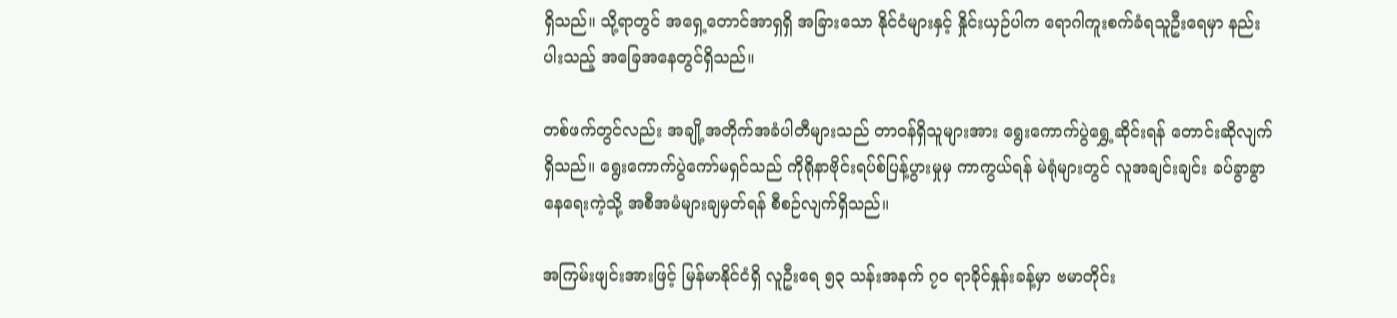ရှိသည်။ သို့ရာတွင် အရှေ့တောင်အာရှရှိ အခြားသော နိုင်ငံများနှင့် နှိုင်းယှဉ်ပါက ရောဂါကူးစက်ခံရသူဦးရေမှာ နည်းပါးသည့် အခြေအနေတွင်ရှိသည်။

တစ်ဖက်တွင်လည်း အချို့အတိုက်အခံပါတီများသည် တာဝန်ရှိသူများအား ရွေးကောက်ပွဲရွှေ့ဆိုင်းရန် တောင်းဆိုလျက်ရှိသည်။ ရွေးကောက်ပွဲကော်မရှင်သည် ကိုရိုနာဗိုင်းရပ်စ်ပြန့်ပွားမှုမှ ကာကွယ်ရန် မဲရုံများတွင် လူအချင်းချင်း ခပ်ခွာခွာနေရေးကဲ့သို့ အစီအမံများချမှတ်ရန် စီစဉ်လျက်ရှိသည်။

အကြမ်းဖျင်းအားဖြင့် မြန်မာနိုင်ငံရှိ လူဦးရေ ၅၃ သန်းအနက် ၇၀ ရာခိုင်နှုန်းခန့်မှာ ဗမာတိုင်း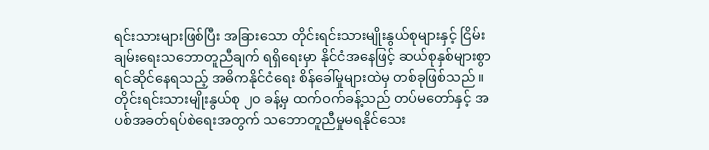ရင်းသားများဖြစ်ပြီး အခြားသော တိုင်းရင်းသားမျိုးနွယ်စုများနှင့် ငြိမ်းချမ်းရေးသဘောတူညီချက် ရရှိရေးမှာ နိုင်ငံအနေဖြင့် ဆယ်စုနှစ်များစွာ ရင်ဆိုင်နေရသည့် အဓိကနိုင်ငံရေး စိန်ခေါ်မှုများထဲမှ တစ်ခုဖြစ်သည်။ တိုင်းရင်းသားမျိုးနွယ်စု ၂၀ ခန့်မှ ထက်ဝက်ခန့်သည် တပ်မတော်နှင့် အပစ်အခတ်ရပ်စဲရေးအတွက် သဘောတူညီမှုမရနိုင်သေး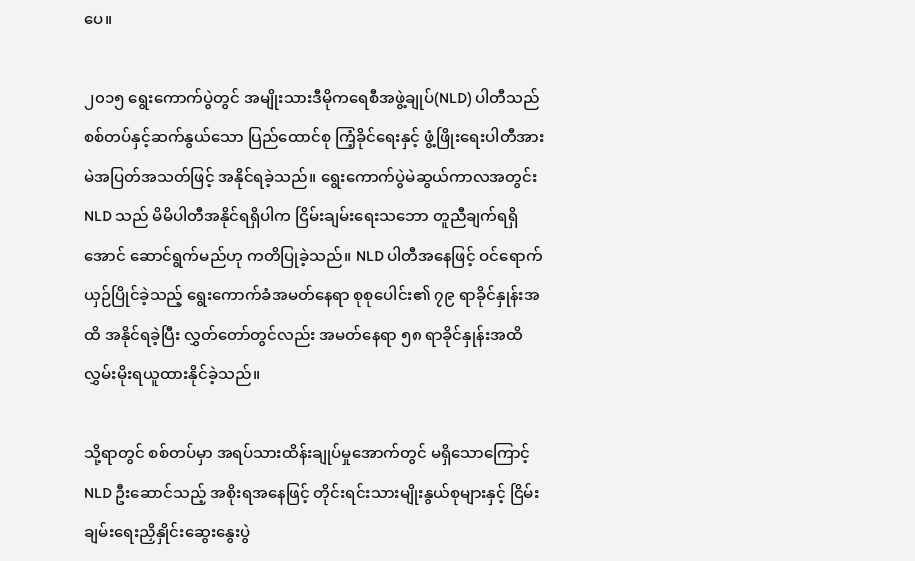ပေ။

၂၀၁၅ ရွေးကောက်ပွဲတွင် အမျိုးသားဒီမိုကရေစီအဖွဲ့ချုပ်(NLD) ပါတီသည် စစ်တပ်နှင့်ဆက်နွယ်သော ပြည်ထောင်စု ကြံ့ခိုင်ရေးနှင့် ဖွံ့ဖြိုးရေးပါတီအား မဲအပြတ်အသတ်ဖြင့် အနိုင်ရခဲ့သည်။ ရွေးကောက်ပွဲမဲဆွယ်ကာလအတွင်း NLD သည် မိမိပါတီအနိုင်ရရှိပါက ငြိမ်းချမ်းရေးသဘော တူညီချက်ရရှိအောင် ဆောင်ရွက်မည်ဟု ကတိပြုခဲ့သည်။ NLD ပါတီအနေဖြင့် ဝင်ရောက်ယှဉ်ပြိုင်ခဲ့သည့် ရွေးကောက်ခံအမတ်နေရာ စုစုပေါင်း၏ ၇၉ ရာခိုင်နှုန်းအထိ အနိုင်ရခဲ့ပြီး လွှတ်တော်တွင်လည်း အမတ်နေရာ ၅၈ ရာခိုင်နှုန်းအထိ လွှမ်းမိုးရယူထားနိုင်ခဲ့သည်။

သို့ရာတွင် စစ်တပ်မှာ အရပ်သားထိန်းချုပ်မှုအောက်တွင် မရှိသောကြောင့် NLD ဦးဆောင်သည့် အစိုးရအနေဖြင့် တိုင်းရင်းသားမျိုးနွယ်စုများနှင့် ငြိမ်းချမ်းရေးညှိနှိုင်းဆွေးနွေးပွဲ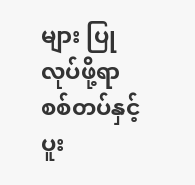များ ပြုလုပ်ဖို့ရာ စစ်တပ်နှင့် ပူး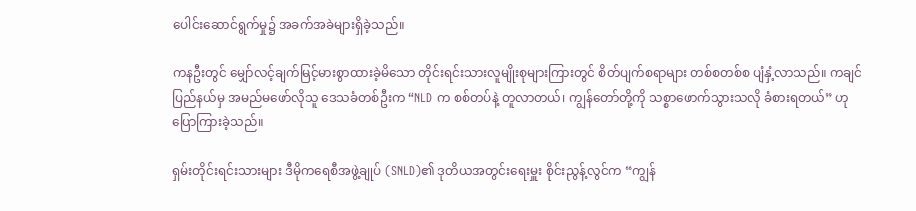ပေါင်းဆောင်ရွက်မှု၌ အခက်အခဲများရှိခဲ့သည်။

ကနဦးတွင် မျှော်လင့်ချက်မြင့်မားစွာထားခဲ့မိသော တိုင်းရင်းသားလူမျိုးစုများကြားတွင် စိတ်ပျက်စရာများ တစ်စတစ်စ ပျံနှံ့လာသည်။ ကချင်ပြည်နယ်မှ အမည်မဖော်လိုသူ ဒေသခံတစ်ဦးက “NLD က စစ်တပ်နဲ့ တူလာတယ်၊ ကျွန်တော်တို့ကို သစ္စာဖောက်သွားသလို ခံစားရတယ်” ဟု ပြောကြားခဲ့သည်။

ရှမ်းတိုင်းရင်းသားများ ဒီမိုကရေစီအဖွဲ့ချုပ် (SNLD)၏ ဒုတိယအတွင်းရေးမှူး စိုင်းညွန့်လွင်က “ကျွန်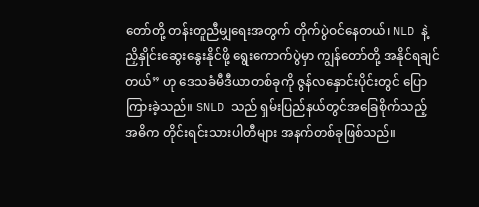တော်တို့ တန်းတူညီမျှရေးအတွက် တိုက်ပွဲဝင်နေတယ်၊ NLD နဲ့ ညှိနှိုင်းဆွေး‌နွေးနိုင်ဖို့ ရွေးကောက်ပွဲမှာ ကျွန်တော်တို့ အနိုင်ရချင်တယ်” ဟု ဒေသခံမီဒီယာတစ်ခုကို ဇွန်လနှောင်းပိုင်းတွင် ပြောကြားခဲ့သည်။ SNLD သည် ရှမ်းပြည်နယ်တွင်အခြေစိုက်သည့် အဓိက တိုင်းရင်းသားပါတီများ အနက်တစ်ခုဖြစ်သည်။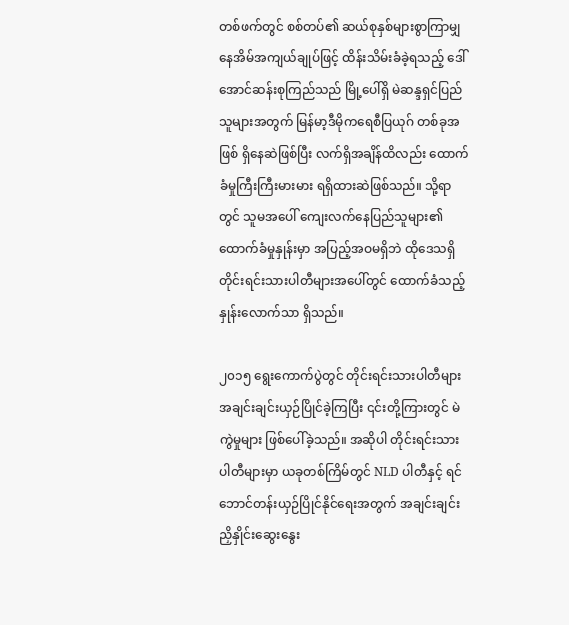တစ်ဖက်တွင် စစ်တပ်၏ ဆယ်စုနှစ်များစွာကြာမျှ နေအိမ်အကျယ်ချုပ်ဖြင့် ထိန်းသိမ်းခံခဲ့ရသည့် ဒေါ်အောင်ဆန်းစုကြည်သည် မြို့ပေါ်ရှိ မဲဆန္ဒရှင်ပြည်သူများအတွက် မြန်မာ့ဒီမိုကရေစီပြယုဂ် တစ်ခုအဖြစ် ရှိနေဆဲဖြစ်ပြီး လက်ရှိအချိန်ထိလည်း ထောက်ခံမှုကြီးကြီးမားမား ရရှိထားဆဲဖြစ်သည်။ သို့ရာတွင် သူမအပေါ် ကျေးလက်နေပြည်သူများ၏ ထောက်ခံမှုနှုန်းမှာ အပြည့်အဝမရှိဘဲ ထိုဒေသရှိ တိုင်းရင်းသားပါတီများအပေါ်တွင် ထောက်ခံသည့်နှုန်းလောက်သာ ရှိသည်။

၂၀၁၅ ရွေးကောက်ပွဲတွင် တိုင်းရင်းသားပါတီများ အချင်းချင်းယှဉ်ပြိုင်ခဲ့ကြပြီး ၎င်းတို့ကြားတွင် မဲကွဲမှုများ ဖြစ်ပေါ်ခဲ့သည်။ အဆိုပါ တိုင်းရင်းသားပါတီများမှာ ယခုတစ်ကြိမ်တွင် NLD ပါတီနှင့် ရင်ဘောင်တန်းယှဉ်ပြိုင်နိုင်ရေးအတွက် အချင်းချင်း ညှိနှိုင်းဆွေးနွေး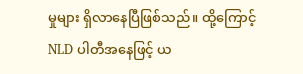မှုများ ရှိလာနေပြီဖြစ်သည်။ ထို့ကြောင့် NLD ပါတီအနေဖြင့် ယ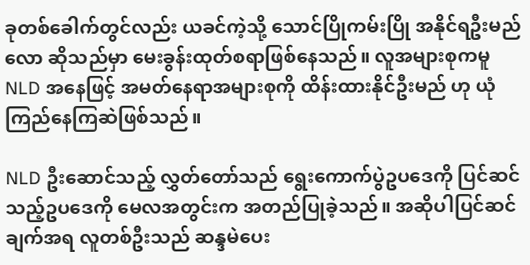ခုတစ်ခေါက်တွင်လည်း ယခင်ကဲ့သို့ သောင်ပြိုကမ်းပြို အနိုင်ရဦးမည်လော ဆိုသည်မှာ မေးခွန်းထုတ်စရာဖြစ်နေသည်။ လူအများစုကမူ NLD အနေဖြင့် အမတ်နေရာအများစုကို ထိန်းထားနိုင်ဦးမည် ဟု ယုံကြည်နေကြဆဲဖြစ်သည်။

NLD ဦးဆောင်သည့် လွှတ်တော်သည် ရွေးကောက်ပွဲဥပဒေကို ပြင်ဆင်သည့်ဥပဒေကို မေလအတွင်းက အတည်ပြုခဲ့သည်။ အဆိုပါပြင်ဆင်ချက်အရ လူတစ်ဦးသည် ဆန္ဒမဲပေး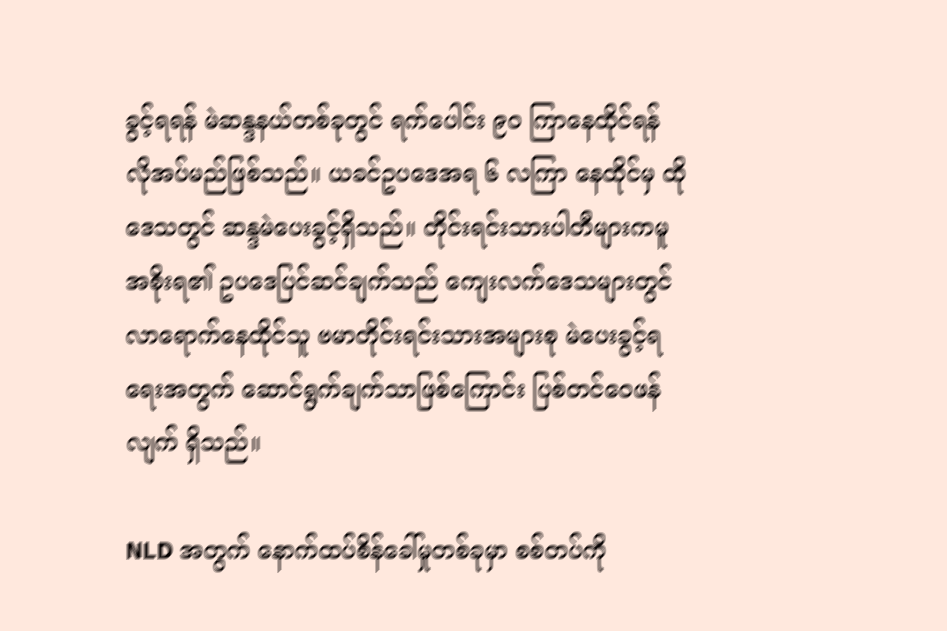ခွင့်ရရန် မဲဆန္ဒနယ်တစ်ခုတွင် ရက်ပေါင်း ၉၀ ကြာနေထိုင်ရန် လိုအပ်မည်ဖြစ်သည်။ ယခင်ဥပဒေအရ ၆ လကြာ နေထိုင်မှ ထိုဒေသတွင် ဆန္ဒမဲပေးခွင့်ရှိသည်။ တိုင်းရင်းသားပါတီများကမူ အစိုးရ၏ ဥပဒေပြင်ဆင်ချက်သည် ကျေးလက်ဒေသများတွင် လာရောက်နေထိုင်သူ ဗမာတိုင်းရင်းသားအများစု မဲပေးခွင့်ရရေးအတွက် ဆောင်ရွက်ချက်သာဖြစ်ကြောင်း ပြစ်တင်ဝေဖန်လျက် ရှိသည်။

NLD အတွက် နောက်ထပ်စိန်ခေါ်မှုတစ်ခုမှာ စစ်တပ်ကို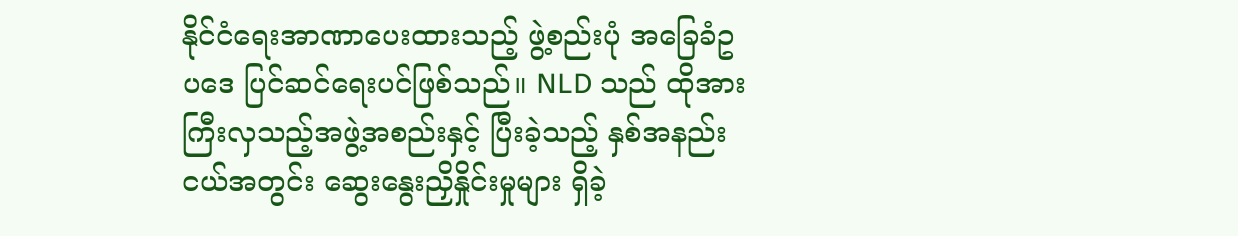နိုင်ငံရေးအာဏာပေးထားသည့် ဖွဲ့စည်းပုံ အခြေခံဥပဒေ ပြင်ဆင်ရေးပင်ဖြစ်သည်။ NLD သည် ထိုအားကြီးလှသည့်အဖွဲ့အစည်းနှင့် ပြီးခဲ့သည့် နှစ်အနည်းငယ်အတွင်း ဆွေးနွေးညှိနှိုင်းမှုများ ရှိခဲ့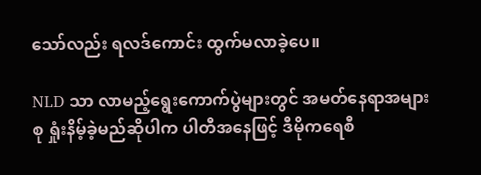သော်လည်း ရလဒ်ကောင်း ထွက်မလာခဲ့ပေ။

NLD သာ လာမည့်ရွေးကောက်ပွဲများတွင် အမတ်နေရာအများစု ရှုံးနိမ့်ခဲ့မည်ဆိုပါက ပါတီအနေဖြင့် ဒီမိုကရေစီ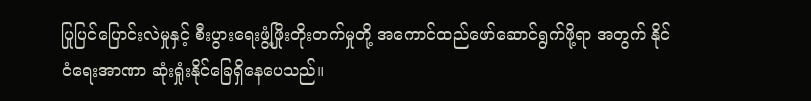ပြုပြင်ပြောင်းလဲမှုနှင့် စီးပွားရေးဖွံ့ဖြိုးတိုးတက်မှုတို့ အကောင်ထည်ဖော်ဆောင်ရွက်ဖို့ရာ အတွက် နိုင်ငံရေးအာဏာ ဆုံးရှုံးနိုင်ခြေရှိနေပေသည်။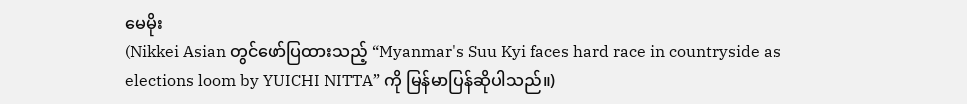မေမိုး
(Nikkei Asian တွင်ဖော်ပြထားသည့် “Myanmar's Suu Kyi faces hard race in countryside as elections loom by YUICHI NITTA” ကို မြန်မာပြန်ဆိုပါသည်။)